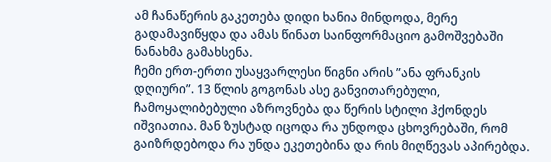ამ ჩანაწერის გაკეთება დიდი ხანია მინდოდა, მერე გადამავიწყდა და ამას წინათ საინფორმაციო გამოშვებაში ნანახმა გამახსენა.
ჩემი ერთ-ერთი უსაყვარლესი წიგნი არის ”ანა ფრანკის დღიური”. 13 წლის გოგონას ასე განვითარებული, ჩამოყალიბებული აზროვნება და წერის სტილი ჰქონდეს იშვიათია. მან ზუსტად იცოდა რა უნდოდა ცხოვრებაში, რომ გაიზრდებოდა რა უნდა ეკეთებინა და რის მიღწევას აპირებდა.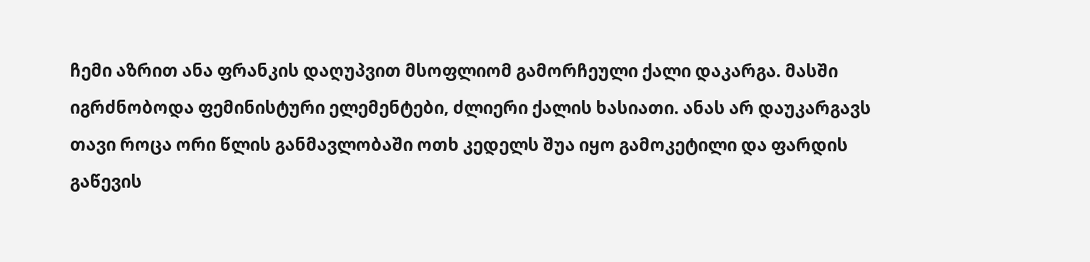ჩემი აზრით ანა ფრანკის დაღუპვით მსოფლიომ გამორჩეული ქალი დაკარგა. მასში იგრძნობოდა ფემინისტური ელემენტები, ძლიერი ქალის ხასიათი. ანას არ დაუკარგავს თავი როცა ორი წლის განმავლობაში ოთხ კედელს შუა იყო გამოკეტილი და ფარდის გაწევის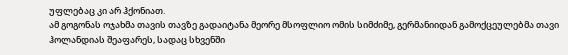უფლებაც კი არ ჰქონიათ.
ამ გოგონას ოჯახმა თავის თავზე გადაიტანა მეორე მსოფლიო ომის სიმძიმე, გერმანიიდან გამოქცეულებმა თავი ჰოლანდიას შეაფარეს, სადაც სხვენში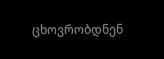ცხოვრობდნენ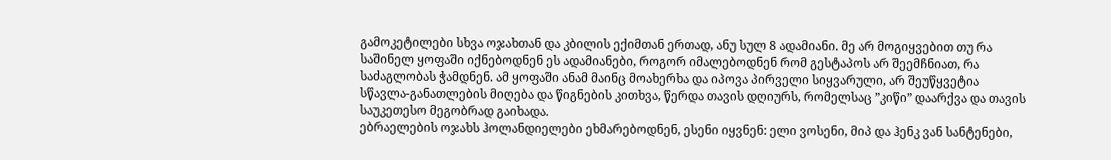გამოკეტილები სხვა ოჯახთან და კბილის ექიმთან ერთად, ანუ სულ 8 ადამიანი. მე არ მოგიყვებით თუ რა საშინელ ყოფაში იქნებოდნენ ეს ადამიანები, როგორ იმალებოდნენ რომ გესტაპოს არ შეემჩნიათ, რა საძაგლობას ჭამდნენ. ამ ყოფაში ანამ მაინც მოახერხა და იპოვა პირველი სიყვარული, არ შეუწყვეტია სწავლა-განათლების მიღება და წიგნების კითხვა, წერდა თავის დღიურს, რომელსაც ”კიწი” დაარქვა და თავის საუკეთესო მეგობრად გაიხადა.
ებრაელების ოჯახს ჰოლანდიელები ეხმარებოდნენ, ესენი იყვნენ: ელი ვოსენი, მიპ და ჰენკ ვან სანტენები,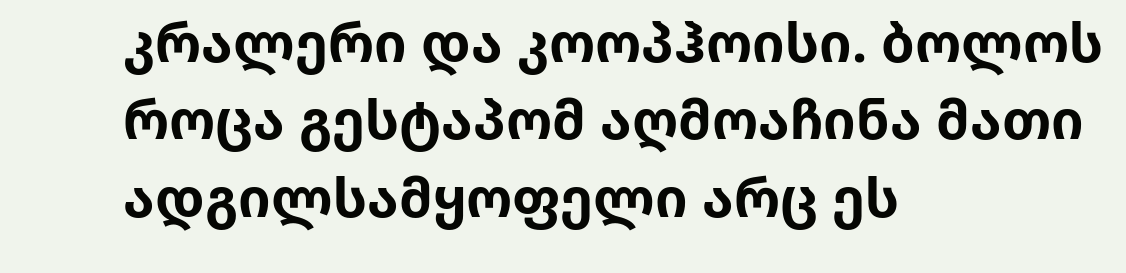კრალერი და კოოპჰოისი. ბოლოს როცა გესტაპომ აღმოაჩინა მათი ადგილსამყოფელი არც ეს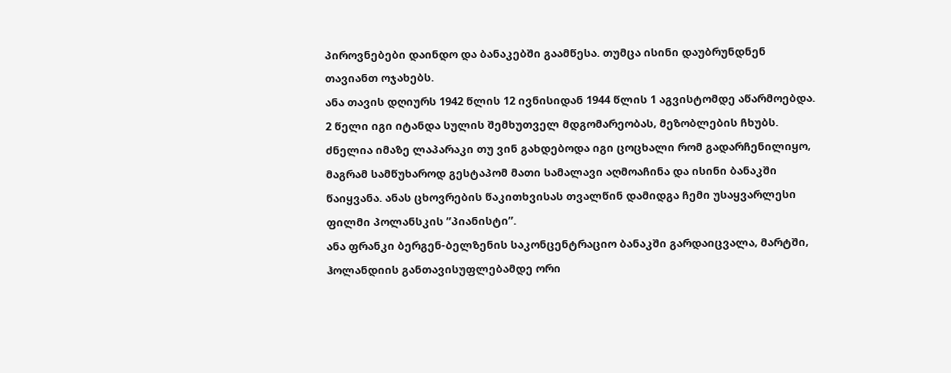პიროვნებები დაინდო და ბანაკებში გაამწესა. თუმცა ისინი დაუბრუნდნენ თავიანთ ოჯახებს.
ანა თავის დღიურს 1942 წლის 12 ივნისიდან 1944 წლის 1 აგვისტომდე აწარმოებდა. 2 წელი იგი იტანდა სულის შემხუთველ მდგომარეობას, მეზობლების ჩხუბს. ძნელია იმაზე ლაპარაკი თუ ვინ გახდებოდა იგი ცოცხალი რომ გადარჩენილიყო, მაგრამ სამწუხაროდ გესტაპომ მათი სამალავი აღმოაჩინა და ისინი ბანაკში წაიყვანა. ანას ცხოვრების წაკითხვისას თვალწინ დამიდგა ჩემი უსაყვარლესი ფილმი პოლანსკის ”პიანისტი”.
ანა ფრანკი ბერგენ-ბელზენის საკონცენტრაციო ბანაკში გარდაიცვალა, მარტში, ჰოლანდიის განთავისუფლებამდე ორი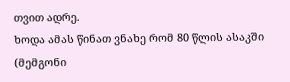თვით ადრე.
ხოდა ამას წინათ ვნახე რომ 80 წლის ასაკში (მემგონი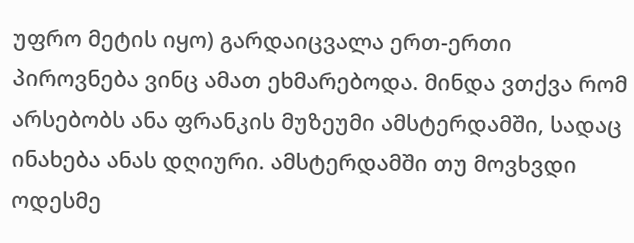უფრო მეტის იყო) გარდაიცვალა ერთ-ერთი პიროვნება ვინც ამათ ეხმარებოდა. მინდა ვთქვა რომ არსებობს ანა ფრანკის მუზეუმი ამსტერდამში, სადაც ინახება ანას დღიური. ამსტერდამში თუ მოვხვდი ოდესმე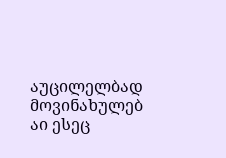აუცილელბად მოვინახულებ
აი ესეც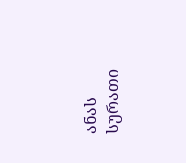ანას სურათი